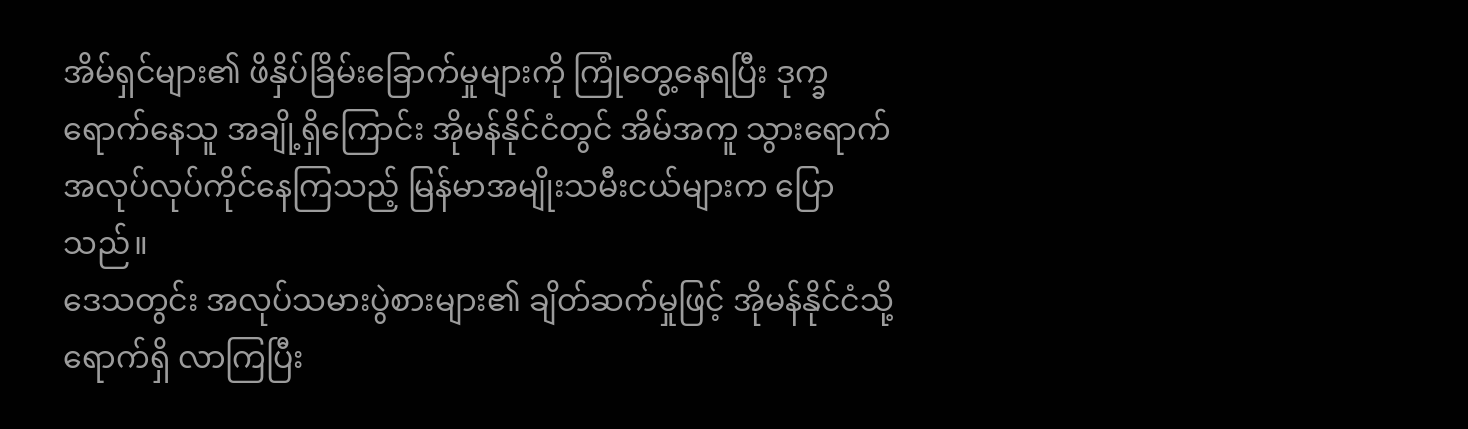အိမ်ရှင်များ၏ ဖိနှိပ်ခြိမ်းခြောက်မှုများကို ကြုံတွေ့နေရပြီး ဒုက္ခရောက်နေသူ အချို့ရှိကြောင်း အိုမန်နိုင်ငံတွင် အိမ်အကူ သွားရောက် အလုပ်လုပ်ကိုင်နေကြသည့် မြန်မာအမျိုးသမီးငယ်များက ပြောသည်။
ဒေသတွင်း အလုပ်သမားပွဲစားများ၏ ချိတ်ဆက်မှုဖြင့် အိုမန်နိုင်ငံသို့ ရောက်ရှိ လာကြပြီး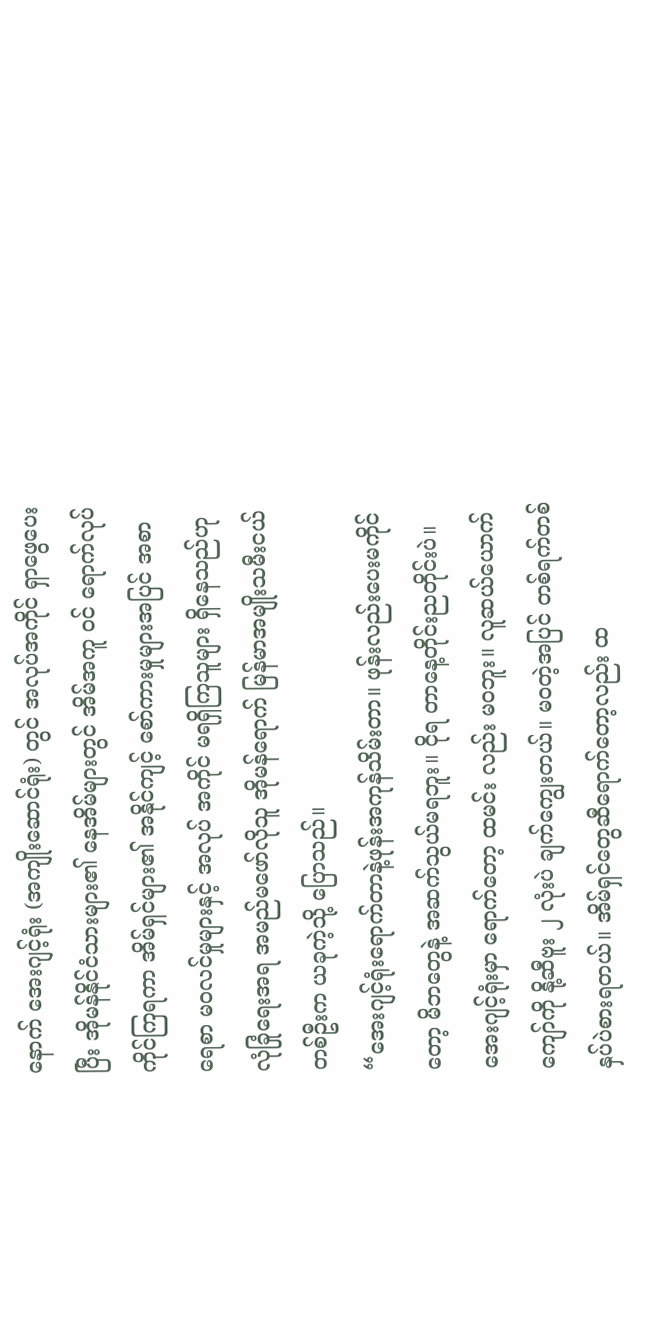နောက် အေးဂျင့်ရုံး (အကျိုးဆောင်ရုံး) တွင် အလုပ်အကိုင် ရှာဖွေပေးပြီး အိုမန်နိုင်ငံသားများ၏ နေအိမ်များတွင် အိမ်အကူ ဝင် ရောက်လုပ်ကိုင်ကြရကာ အိမ်ရှင်များ၏ အနိုင်ကျင့် စော်ကားမှုများအပြင် အစာရေစာ မဝလင်မှုများနှင့် အလုပ် အကိုင် မရရှိကြသူများ ရှိနေသည်ဟု လုံခြုံရေးအရ အမည်မဖော်လိုသူ အိုမန်ရောက် မြန်မာအမျိုးသမီးငယ် တစ်ဦးက ယခုကဲ့သို့ ပြောသည်။
“အေးဂျင့်ရုံးရောက်တာနဲ့ဖုန်းအကုန်သိမ်းတာ။ ဖုန်းလည်းပေးမကိုင်တော့ မိဘတွေနဲ့ အဆက်သွယ်မရဘူး။ ငိုရ တာနေ့တိုင်းညတိုင်းပဲ။ အေးဂျင့်ရုံးမှာ ရောက်တော့ ထမင်း လည်း မဝဘူး။ လူဆယ်ယောက်ကျော်ကို နို့ဆီဗူး ၂ လုံးပဲ ချက်ကျွေးတယ်။ မဝတဲ့အပြင် တစ်ရက်တစ်နှပ်ပဲစားရတယ်။ အိမ်ရှင်တွေဆီရောက်တော့လည်း ထ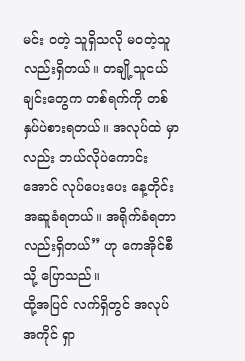မင်း ဝတဲ့ သူရှိသလို မဝတဲ့သူလည်းရှိတယ်။ တချို့သူငယ်ချင်းတွေက တစ်ရက်ကို တစ်နှပ်ပဲစားရတယ်။ အလုပ်ထဲ မှာလည်း ဘယ်လိုပဲကောင်းအောင် လုပ်ပေးပေး နေ့တိုင်းအဆူခံရတယ်။ အရိုက်ခံရတာ လည်းရှိတယ်” ဟု ကေအိုင်စီသို့ ပြောသည်။
ထို့အပြင် လက်ရှိတွင် အလုပ်အကိုင် ရှာ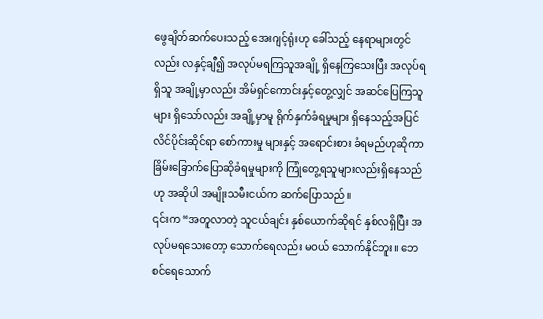ဖွေချိတ်ဆက်ပေးသည့် အေးဂျင့်ရုံးဟု ခေါ်သည့် နေရာများတွင်လည်း လနှင့်ချီ၍ အလုပ်မရကြသူအချို့ ရှိနေကြသေးပြီး အလုပ်ရရှိသူ အချို့မှာလည်း အိမ်ရှင်ကောင်းနှင့်တွေ့လျှင် အဆင်ပြေကြသူများ ရှိသော်လည်း အချို့မှာမူ ရိုက်နှက်ခံရမှုများ ရှိနေသည့်အပြင် လိင်ပိုင်းဆိုင်ရာ စော်ကားမှု များနှင့် အရောင်းစား ခံရမည်ဟုဆိုကာ ခြိမ်းခြောက်ပြောဆိုခံရမှုများကို ကြုံတွေ့ရသူများလည်းရှိနေသည်ဟု အဆိုပါ အမျိုးသမီးငယ်က ဆက်ပြောသည်။
၎င်းက “အတူလာတဲ့ သူငယ်ချင်း နှစ်ယောက်ဆိုရင် နှစ်လရှိပြီး အလုပ်မရသေးတော့ သောက်ရေလည်း မဝယ် သောက်နိုင်ဘူး။ ဘေစင်ရေသောက်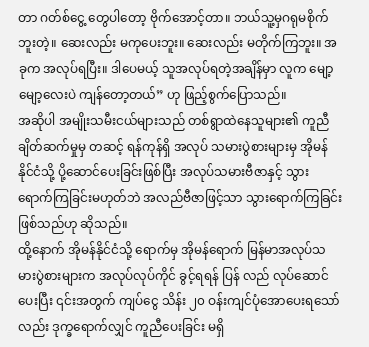တာ ဂတ်စ်ငွေ့ တွေပါတော့ ဗိုက်အောင့်တာ။ ဘယ်သူ့မှဂရုမစိုက်ဘူးတဲ့။ ဆေးလည်း မကုပေးဘူး။ ဆေးလည်း မတိုက်ကြဘူး။ အခုက အလုပ်ရပြီး။ ဒါပေမယ့် သူအလုပ်ရတဲ့အချိန်မှာ လူက မျော့မျော့လေးပဲ ကျန်တော့တယ်” ဟု ဖြည့်စွက်ပြောသည်။
အဆိုပါ အမျိုးသမီးငယ်များသည် တစ်ရွာထဲနေသူများ၏ ကူညီချိတ်ဆက်မှုမှ တဆင့် ရန်ကုန်ရှိ အလုပ် သမားပွဲစားများမှ အိုမန်နိုင်ငံသို့ ပို့ဆောင်ပေးခြင်းဖြစ်ပြီး အလုပ်သမားဗီဇာနှင့် သွားရောက်ကြခြင်းမဟုတ်ဘဲ အလည်ဗီဇာဖြင့်သာ သွားရောက်ကြခြင်းဖြစ်သည်ဟု ဆိုသည်။
ထို့နောက် အိုမန်နိုင်ငံသို့ ရောက်မှ အိုမန်ရောက် မြန်မာအလုပ်သမားပွဲစားများက အလုပ်လုပ်ကိုင် ခွင့်ရရန် ပြန် လည် လုပ်ဆောင်ပေးပြီး ၎င်းအတွက် ကျပ်ငွေ သိန်း ၂၀ ဝန်းကျင်ပုံအောပေးရသော်လည်း ဒုက္ခရောက်လျှင် ကူညီပေးခြင်း မရှိ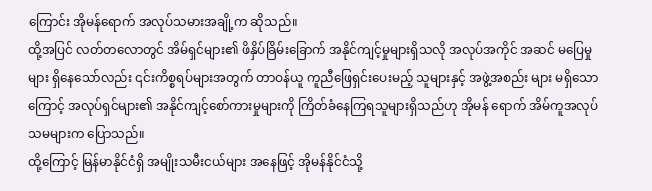ကြောင်း အိုမန်ရောက် အလုပ်သမားအချို့က ဆိုသည်။
ထို့အပြင် လတ်တလောတွင် အိမ်ရှင်များ၏ ဖိနှိပ်ခြိမ်းခြောက် အနိုင်ကျင့်မှုများရှိသလို အလုပ်အကိုင် အဆင် မပြေမှုများ ရှိနေသော်လည်း ၎င်းကိစ္စရပ်များအတွက် တာဝန်ယူ ကူညီဖြေရှင်းပေးမည့် သူများနှင့် အဖွဲ့အစည်း များ မရှိသောကြောင့် အလုပ်ရှင်များ၏ အနိုင်ကျင့်စော်ကားမှုများကို ကြိတ်ခံနေကြရသူများရှိသည်ဟု အိုမန် ရောက် အိမ်ကူအလုပ်သမများက ပြောသည်။
ထို့ကြောင့် မြန်မာနိုင်ငံရှိ အမျိုးသမီးငယ်များ အနေဖြင့် အိုမန်နိုင်ငံသို့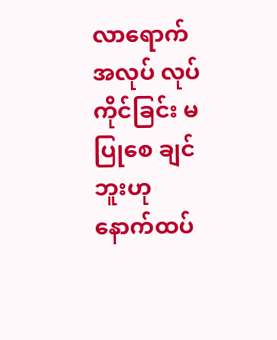လာရောက် အလုပ် လုပ်ကိုင်ခြင်း မပြုစေ ချင်ဘူးဟု နောက်ထပ်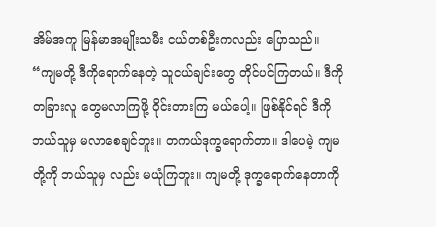အိမ်အကူ မြန်မာအမျိုးသမီး ငယ်တစ်ဦးကလည်း ပြောသည်။
“ကျမတို့ ဒီကိုရောက်နေတဲ့ သူငယ်ချင်းတွေ တိုင်ပင်ကြတယ်။ ဒီကို တခြားလူ တွေမလာကြဖို့ ဝိုင်းတားကြ မယ်ပေါ့။ ဖြစ်နိုင်ရင် ဒီကို ဘယ်သူမှ မလာစေချင်ဘူး။ တကယ်ဒုက္ခရောက်တာ။ ဒါပေမဲ့ ကျမတို့ကို ဘယ်သူမှ လည်း မယုံကြဘူး။ ကျမတို့ ဒုက္ခရောက်နေတာကို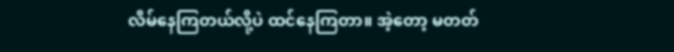လိမ်နေကြတယ်လို့ပဲ ထင်နေကြတာ။ အဲ့တော့ မတတ်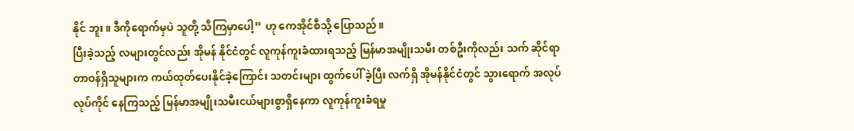နိုင် ဘူး။ ဒီကိုရောက်မှပဲ သူတို့ သိကြမှာပေါ့” ဟု ကေအိုင်စီသို့ ပြောသည်။
ပြီးခဲ့သည့် လများတွင်လည်း အိုမန် နိုင်ငံတွင် လူကုန်ကူးခံထားရသည့် မြန်မာအမျိုးသမီး တစ်ဦးကိုလည်း သက် ဆိုင်ရာ တာဝန်ရှိသူများက ကယ်ထုတ်ပေးနိုင်ခဲ့ကြောင်း သတင်းများ ထွက်ပေါ် ခဲ့ပြီး လက်ရှိ အိုမန်နိုင်ငံတွင် သွားရောက် အလုပ်လုပ်ကိုင် နေကြသည့် မြန်မာအမျိုးသမီးငယ်များစွာရှိနေကာ လူကုန်ကူးခံရမှု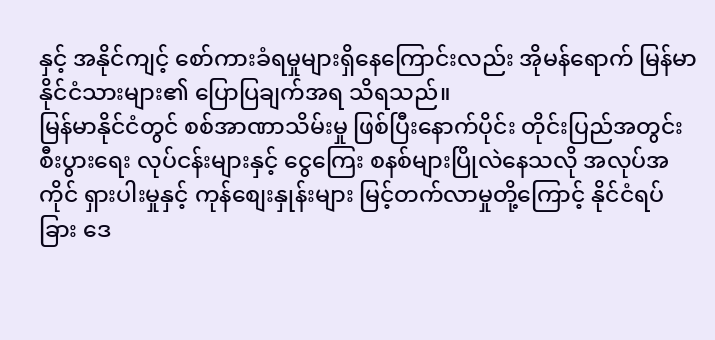နှင့် အနိုင်ကျင့် စော်ကားခံရမှုများရှိနေကြောင်းလည်း အိုမန်ရောက် မြန်မာနိုင်ငံသားများ၏ ပြောပြချက်အရ သိရသည်။
မြန်မာနိုင်ငံတွင် စစ်အာဏာသိမ်းမှု ဖြစ်ပြီးနောက်ပိုင်း တိုင်းပြည်အတွင်း စီးပွားရေး လုပ်ငန်းများနှင့် ငွေကြေး စနစ်များပြိုလဲနေသလို အလုပ်အကိုင် ရှားပါးမှုနှင့် ကုန်စျေးနှုန်းများ မြင့်တက်လာမှုတို့ကြောင့် နိုင်ငံရပ်ခြား ဒေ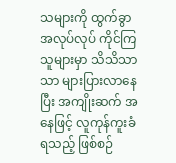သများကို ထွက်ခွာ အလုပ်လုပ် ကိုင်ကြသူများမှာ သိသိသာသာ များပြားလာနေပြီး အကျိုးဆက် အနေဖြင့် လူကုန်ကူးခံရသည့် ဖြစ်စဉ်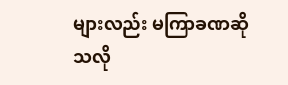များလည်း မကြာခဏဆိုသလို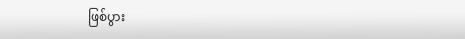ဖြစ်ပွား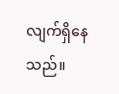လျက်ရှိနေသည်။